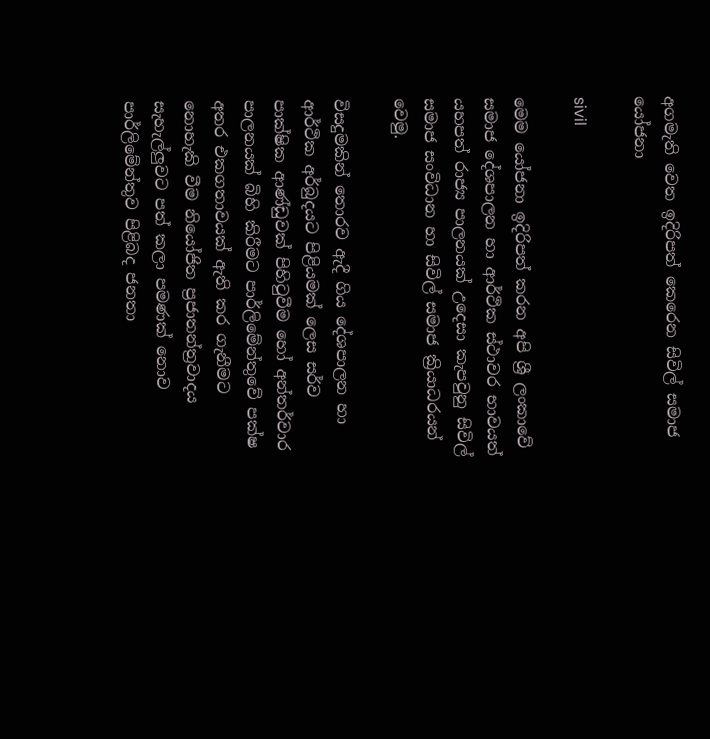අගමැති වෙත ඉදිරිපත් කෙරෙන සිවිල් සමාජ යෝජනා

sivil

මෙම යෝජනා ඉදිරිපත් කරන අපි ශ්‍රී ලංකාවේ සමාජ දේශපාලන හා ආර්ථික ස්ථාවර භාවයත් යහපත් රාජ්‍ය පාලනයක් උදෙසා කැපවුනු සිවිල් සමාජ සංවිධාන හා සිවිල් සමාජ ක්‍රියාධරයන් වෙමු.

විසදුමකින් තොරව ඇදී ගිය දේශපාලන හා ආර්ථික අර්බුදයට පිළියමක් ලෙස සර්ව පාක්ෂික ආණ්ඩුවක් පිහිටුවීම හෝ අන්තර්වාර පාලනයක් බිහි කිරීමට පාර්ලිමේන්තුවේ පක්ෂ අතර එකගතාවයක් ඇති කර ගැනීමට නොහැකි වීම නියෝජිත ප්‍රජාතන්ත්‍රවාදය සැහැල්ලුවට පත් කලා පමණක් නොව පාර්ලිමේන්තුව පිළිබද ජනතා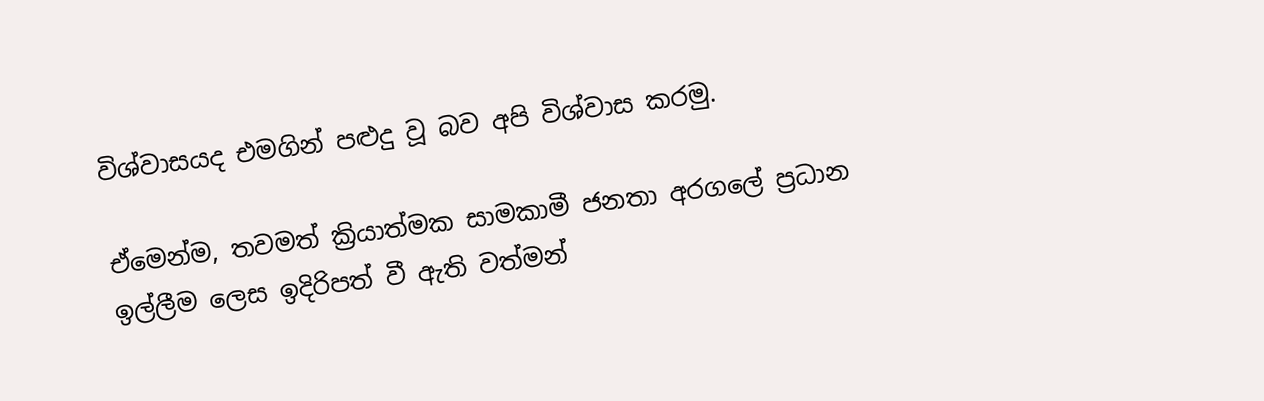විශ්වාසයද එමගින් පළුදු වූ බව අපි විශ්වාස කරමු.

ඒමෙන්ම, තවමත් ක්‍රියාත්මක සාමකාමී ජනතා අරගලේ ප්‍රධාන ඉල්ලීම ලෙස ඉදිරිපත් වී ඇති වත්මන්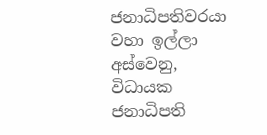ජනාධිපතිවරයා වහා ඉල්ලා අස්වෙනු, විධායක ජනාධිපති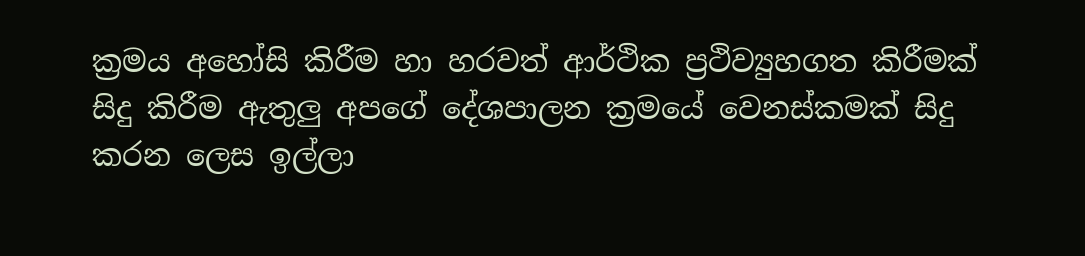ක්‍රමය අහෝසි කිරීම හා හරවත් ආර්ථික ප්‍රථිව්‍යුහගත කිරීමක් සිදු කිරීම ඇතුලු අපගේ දේශපාලන ක්‍රමයේ වෙනස්කමක් සිදු කරන ලෙස ඉල්ලා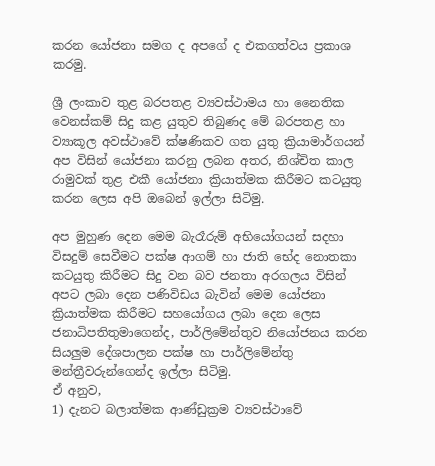කරන යෝජනා සමග ද අපගේ ද එකගත්වය ප්‍රකාශ කරමු.

ශ්‍රී ලංකාව තුළ බරපතළ ව්‍යවස්ථාමය හා නෛතික වෙනස්කම් සිදු කළ යුතුව තිබුණද මේ බරපතළ හා ව්‍යාකූල අවස්ථාවේ ක්ෂණිකව ගත යුතු ක්‍රියාමාර්ගයන් අප විසින් යෝජනා කරනු ලබන අතර, නිශ්චිත කාල රාමුවක් තුළ එකී යෝජනා ක්‍රියාත්මක කිරීමට කටයුතු කරන ලෙස අපි ඔබෙන් ඉල්ලා සිටිමු.

අප මුහුණ දෙන මෙම බැරෑරුම් අභියෝගයන් සදහා විසදුම් සෙවීමට පක්ෂ ආගම් හා ජාති භේද නොතකා කටයුතු කිරීමට සිදු වන බව ජනතා අරගලය විසින් අපට ලබා දෙන පණිවිඩය බැවින් මෙම යෝජනා ක්‍රියාත්මක කිරීමට සහයෝගය ලබා දෙන ලෙස ජනාධිපතිතුමාගෙන්ද, පාර්ලිමේන්තුව නියෝජනය කරන සියලුම දේශපාලන පක්ෂ හා පාර්ලිමේන්තු මන්ත්‍රීවරුන්ගෙන්ද ඉල්ලා සිටිමු.
ඒ අනුව,
1) දැනට බලාත්මක ආණ්ඩුක්‍රම ව්‍යවස්ථාවේ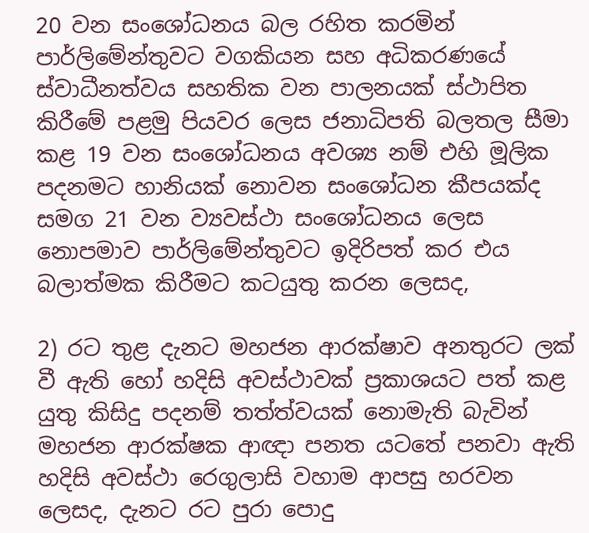20 වන සංශෝධනය බල රහිත කරමින් පාර්ලිමේන්තුවට වගකියන සහ අධිකරණයේ ස්වාධීනත්වය සහතික වන පාලනයක් ස්ථාපිත කිරීමේ පළමු පියවර ලෙස ජනාධිපති බලතල සීමා කළ 19 වන සංශෝධනය අවශ්‍ය නම් එහි මූලික පදනමට හානියක් නොවන සංශෝධන කීපයක්ද සමග 21 වන ව්‍යවස්ථා සංශෝධනය ලෙස නොපමාව පාර්ලිමේන්තුවට ඉදිරිපත් කර එය බලාත්මක කිරීමට කටයුතු කරන ලෙසද,

2) රට තුළ දැනට මහජන ආරක්ෂාව අනතුරට ලක් වී ඇති හෝ හදිසි අවස්ථාවක් ප්‍රකාශයට පත් කළ යුතු කිසිදු පදනම් තත්ත්වයක් නොමැති බැවින් මහජන ආරක්ෂක ආඥා පනත යටතේ පනවා ඇති හදිසි අවස්ථා රෙගුලාසි වහාම ආපසු හරවන ලෙසද, දැනට රට පුරා පොදු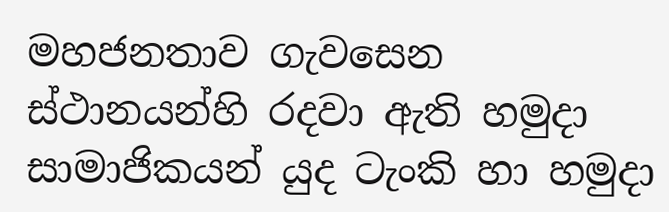මහජනතාව ගැවසෙන ස්ථානයන්හි රදවා ඇති හමුදා සාමාජිකයන් යුද ටැංකි හා හමුදා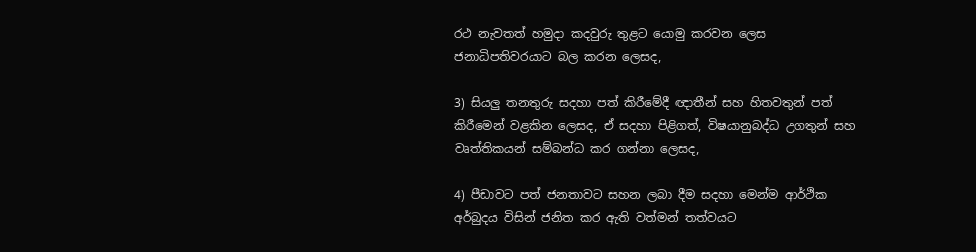රථ නැවතත් හමුදා කදවුරු තුළට යොමු කරවන ලෙස ජනාධිපතිවරයාට බල කරන ලෙසද,

3) සියලු තනතුරු සදහා පත් කිරීමේදී ඥාතීන් සහ හිතවතුන් පත් කිරීමෙන් වළකින ලෙසද, ඒ සදහා පිළිගත්, විෂයානුබද්ධ උගතුන් සහ වෘත්තිකයන් සම්බන්ධ කර ගන්නා ලෙසද,

4) පීඩාවට පත් ජනතාවට සහන ලබා දීම සදහා මෙන්ම ආර්ථික අර්බුදය විසින් ජනිත කර ඇති වත්මන් තත්වයට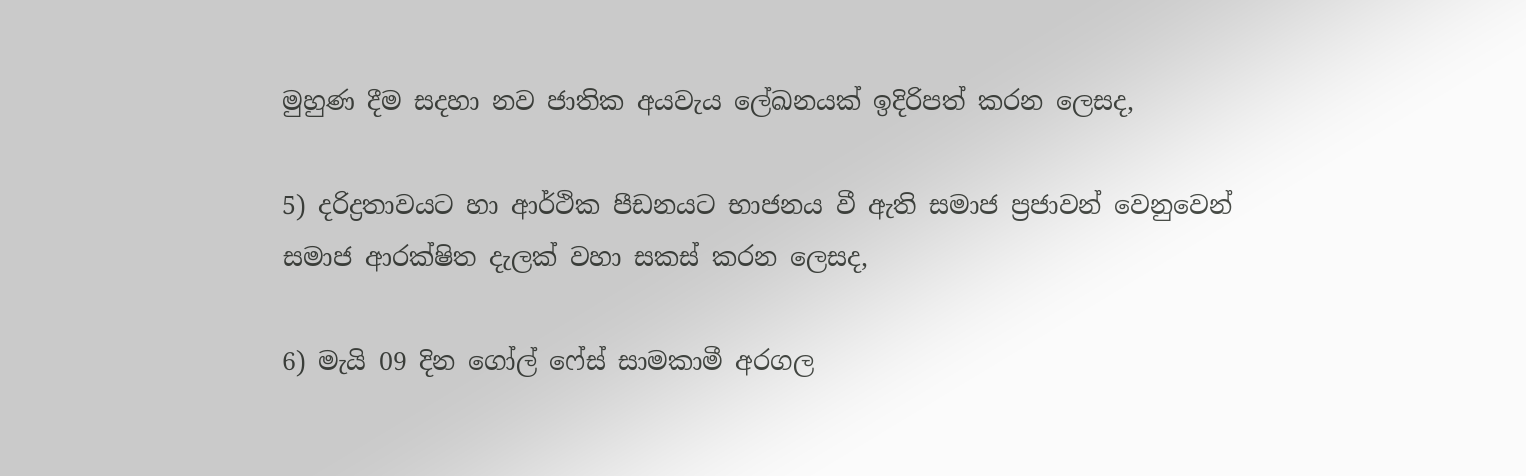මුහුණ දීම සදහා නව ජාතික අයවැය ලේඛනයක් ඉදිරිපත් කරන ලෙසද,

5) දරිද්‍රතාවයට හා ආර්ථික පීඩනයට භාජනය වී ඇති සමාජ ප්‍රජාවන් වෙනුවෙන් සමාජ ආරක්ෂිත දැලක් වහා සකස් කරන ලෙසද,

6) මැයි 09 දින ගෝල් ෆේස් සාමකාමී අරගල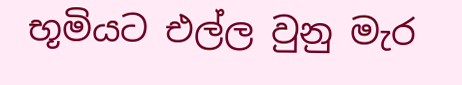භූමියට එල්ල වුනු මැර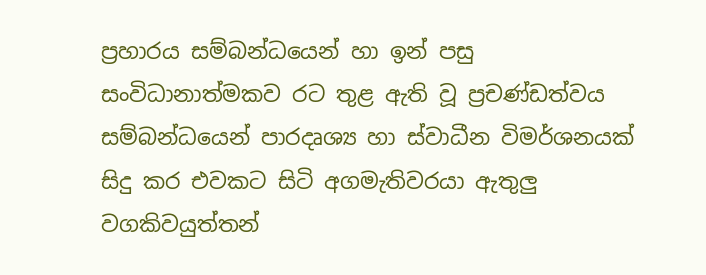ප්‍රහාරය සම්බන්ධයෙන් හා ඉන් පසු සංවිධානාත්මකව රට තුළ ඇති වූ ප්‍රචණ්ඩත්වය සම්බන්ධයෙන් පාරදෘශ්‍ය හා ස්වාධීන විමර්ශනයක් සිදු කර එවකට සිටි අගමැතිවරයා ඇතුලු වගකිවයුත්තන්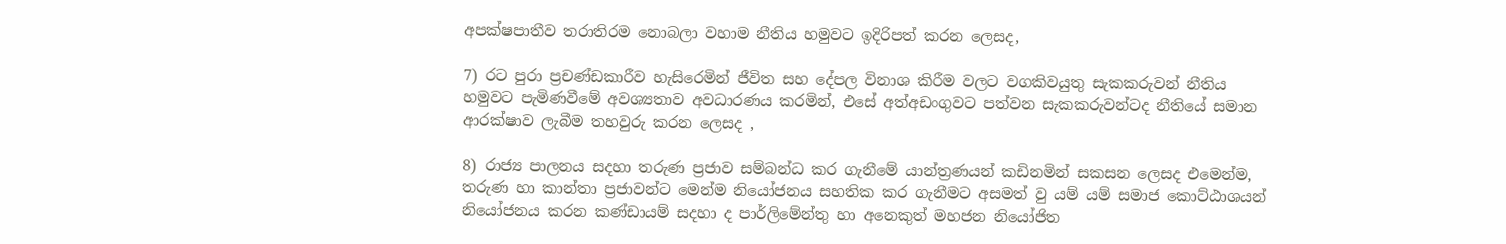අපක්ෂපාතීව තරාතිරම නොබලා වහාම නීතිය හමුවට ඉදිරිපත් කරන ලෙසද,

7) රට පුරා ප්‍රචණ්ඩකාරීව හැසිරෙමින් ජීවිත සහ දේපල විනාශ කිරීම වලට වගකිවයුතු සැකකරුවන් නීතිය හමුවට පැමිණවීමේ අවශ්‍යතාව අවධාරණය කරමින්, එසේ අත්අඩංගුවට පත්වන සැකකරුවන්ටද නීතියේ සමාන ආරක්ෂාව ලැබීම තහවුරු කරන ලෙසද ,

8) රාජ්‍ය පාලනය සදහා තරුණ ප්‍රජාව සම්බන්ධ කර ගැනීමේ යාන්ත්‍රණයන් කඩිනමින් සකසන ලෙසද එමෙන්ම, තරුණ හා කාන්තා ප්‍රජාවන්ට මෙන්ම නියෝජනය සහතික කර ගැනීමට අසමත් වු යම් යම් සමාජ කොට්ඨාශයන් නියෝජනය කරන කණ්ඩායම් සදහා ද පාර්ලිමේන්තු හා අනෙකුත් මහජන නියෝජිත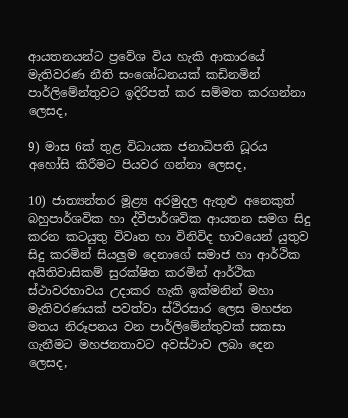ආයතනයන්ට ප්‍රවේශ විය හැකි ආකාරයේ මැතිවරණ නීති සංශෝධනයක් කඩිනමින් පාර්ලිමේන්තුවට ඉදිරිපත් කර සම්මත කරගන්නා ලෙසද,

9) මාස 6ක් තුළ විධායක ජනාධිපති ධූරය අහෝසි කිරීමට පියවර ගන්නා ලෙසද,

10) ජාත්‍යන්තර මූළ්‍ය අරමුදල ඇතුළු අනෙකුත් බහුපාර්ශවික හා ද්වීපාර්ශවික ආයතන සමග සිදු කරන කටයුතු විවෘත හා විනිවිද භාවයෙන් යුතුව සිදු කරමින් සියලුම දෙනාගේ සමාජ හා ආර්ථික අයිතිවාසිකම් සුරක්ෂිත කරමින් ආර්ථික ස්ථාවරභාවය උදාකර හැකි ඉක්මනින් මහා මැතිවරණයක් පවත්වා ස්ථිරසාර ලෙස මහජන මතය නිරූපනය වන පාර්ලිමේන්තුවක් සකසා ගැනීමට මහජනතාවට අවස්ථාව ලබා දෙන ලෙසද,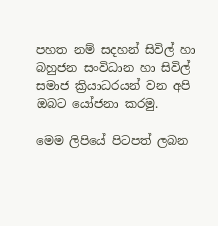පහත නම් සදහන් සිවිල් හා බහුජන සංවිධාන හා සිවිල් සමාජ ක්‍රියාධරයන් වන අපි ඔබට යෝජනා කරමු.

මෙම ලිපියේ පිටපත් ලබන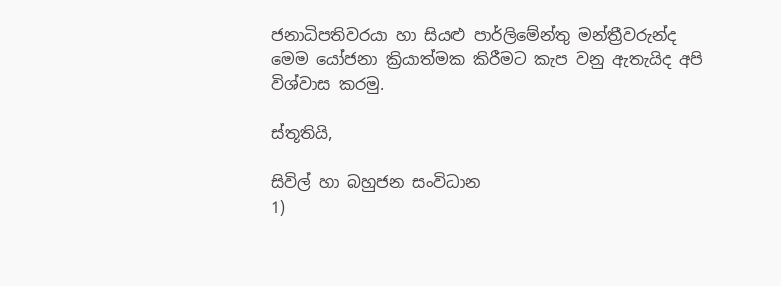ජනාධිපතිවරයා හා සියළු පාර්ලිමේන්තු මන්ත්‍රීවරුන්ද මෙම යෝජනා ක්‍රියාත්මක කිරීමට කැප වනු ඇතැයිද අපි විශ්වාස කරමු.

ස්තූතියි,

සිවිල් හා බහුජන සංවිධාන
1)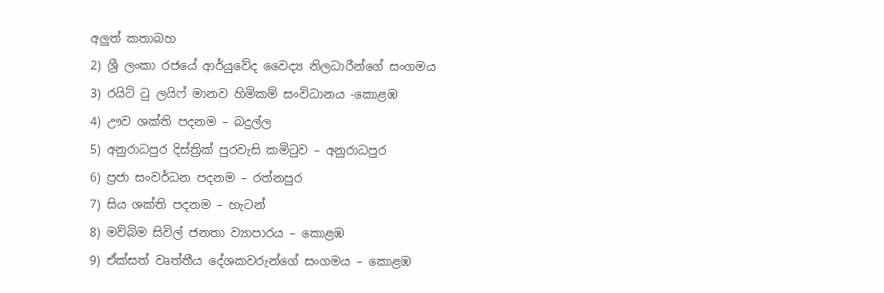අලුත් කතාබහ
2) ශ්‍රී ලංකා රජයේ ආර්යුවේද වෛද්‍ය නිලධාරීන්ගේ සංගමය
3) රයිට් ටු ලයිෆ් මානව හිමිකම් සංවිධානය -කොළඹ
4) ඌව ශක්ති පදනම – බදුල්ල
5) අනුරාධපුර දිස්ත්‍රික් පුරවැසි කමිටුව – අනුරාධපුර
6) ප්‍රජා සංවර්ධන පදනම – රත්නපුර
7) සිය ශක්ති පදනම – හැටන්
8) මව්බිම සිවිල් ජනතා ව්‍යාපාරය – කොළඹ
9) ඒක්සත් වෘත්තීය දේශකවරුන්ගේ සංගමය – කොළඹ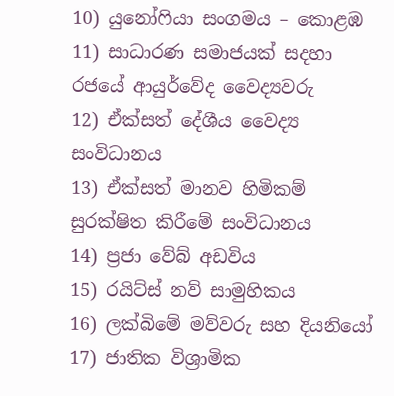10) යුනෝෆියා සංගමය – කොළඹ
11) සාධාරණ සමාජයක් සදහා රජයේ ආයුර්වේද වෛද්‍යවරු
12) ඒක්සත් දේශීය වෛද්‍ය සංවිධානය
13) ඒක්සත් මානව හිමිකම් සුරක්ෂිත කිරීමේ සංවිධානය
14) ප්‍රජා වේබ් අඩවිය
15) රයිට්ස් නව් සාමුහිකය
16) ලක්බිමේ මව්වරු සහ දියනියෝ
17) ජාතික විශ්‍රාමික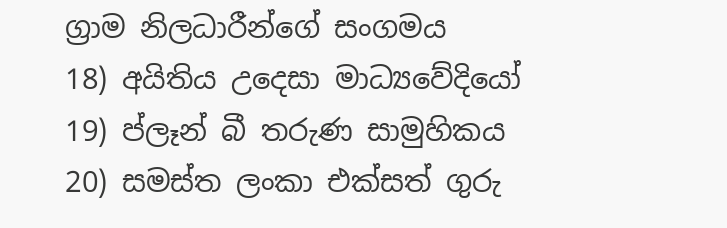ග්‍රාම නිලධාරීන්ගේ සංගමය
18) අයිතිය උදෙසා මාධ්‍යවේදියෝ
19) ප්ලෑන් බී තරුණ සාමුහිකය
20) සමස්ත ලංකා එක්සත් ගුරු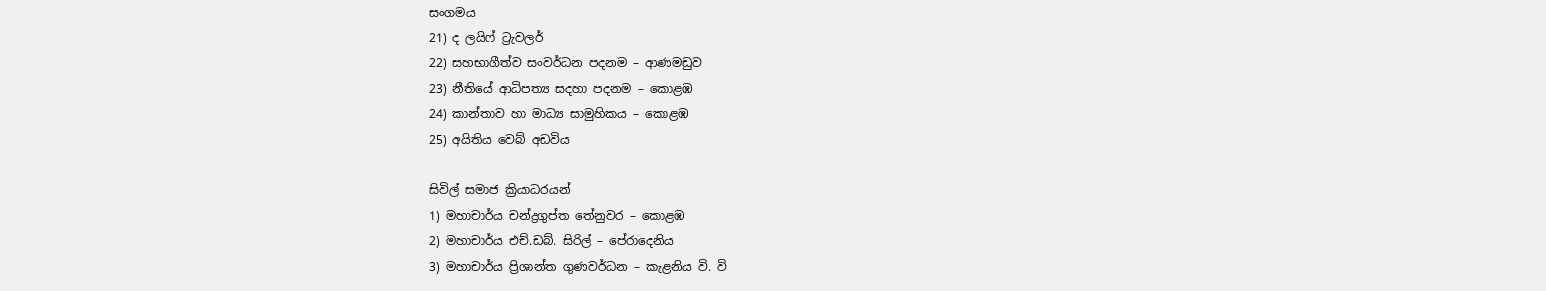සංගමය
21) ද ලයිෆ් ට්‍රැවලර්
22) සහභාගීත්ව සංවර්ධන පදනම – ආණමඩුව
23) නීතියේ ආධිපත්‍ය සදහා පදනම – කොළඹ
24) කාන්තාව හා මාධ්‍ය සාමුහිකය – කොළඹ
25) අයිතිය වෙබ් අඩවිය

සිවිල් සමාජ ක්‍රියාධරයන්
1) මහාචාර්ය චන්ද්‍රගුප්ත තේනුවර – කොළඹ
2) මහාචාර්ය එච්.ඩබ්. සිරිල් – පේරාදෙනිය
3) මහාචාර්ය ප්‍රිශාන්ත ගුණවර්ධන – කැළනිය වි. වි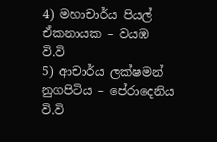4) මහාචාර්ය පියල් ඒකනායක – වයඹ වි.වි
5) ආචාර්ය ලක්ෂමන් නුගපිටිය – පේරාදෙනිය වි.වි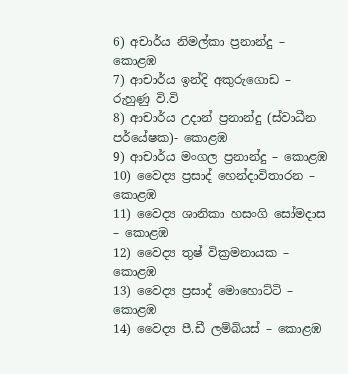6) අචාර්ය නිමල්කා ප්‍රනාන්දු – කොළඹ
7) ආචාර්ය ඉන්දි අකුරුගොඩ – රුහුණු වි.වි
8) ආචාර්ය උදාන් ප්‍රනාන්දු (ස්වාධීන පර්යේෂක)- කොළඹ
9) ආචාර්ය මංගල ප්‍රනාන්දු – කොළඹ
10) වෛද්‍ය ප්‍රසාද් හෙන්දාවිතාරන – කොළඹ
11) වෛද්‍ය ශානිකා හසංගි සෝමදාස – කොළඹ
12) වෛද්‍ය තුෂ් වික්‍රමනායක – කොළඹ
13) වෛද්‍ය ප්‍රසාද් මොහොට්ටි – කොළඹ
14) වෛද්‍ය පී.ඩී ලම්බියස් – කොළඹ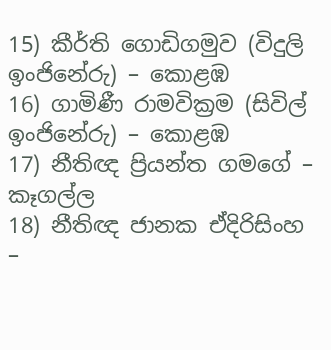15) කීර්ති ගොඩිගමුව (විදුලි ඉංජිනේරු) – කොළඹ
16) ගාමිණී රාමවික්‍රම (සිවිල් ඉංජිනේරු) – කොළඹ
17) නීතිඥ ප්‍රියන්ත ගමගේ – කෑගල්ල
18) නීතිඥ ජානක ඒදිරිසිංහ –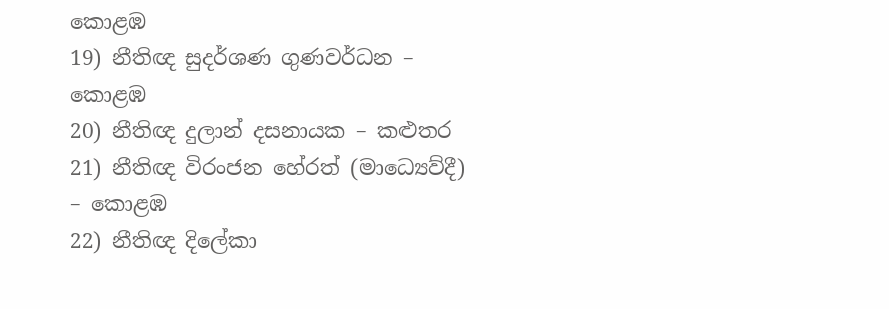කොළඹ
19) නීතිඥ සුදර්ශණ ගුණවර්ධන – කොළඹ
20) නීතිඥ දුලාන් දසනායක – කළුතර
21) නීතිඥ විරංජන හේරත් (මාධ්‍ය‌ෙව්දී) – කොළඹ
22) නීතිඥ දිලේකා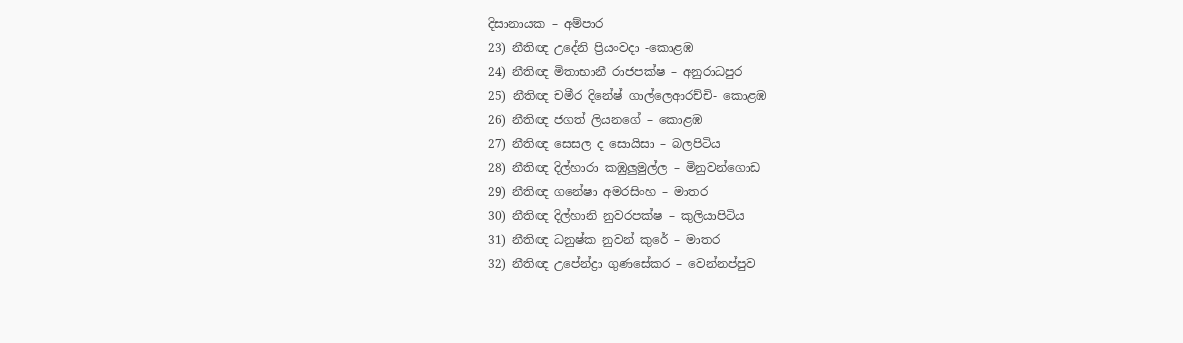දිසානායක – අම්පාර
23) නීතිඥ උදේනි ප්‍රියංවදා -කොළඹ
24) නීතිඥ මිතාභානී රාජපක්ෂ – අනුරාධපුර
25) නීතිඥ චමීර දිනේෂ් ගාල්ලෙආරච්චි- කොළඹ
26) නීතිඥ ජගත් ලියනගේ – කොළඹ
27) නීතිඥ සෙසල ද සොයිසා – බලපිටිය
28) නීතිඥ දිල්හාරා කඹුලුමුල්ල – මිනුවන්ගොඩ
29) නීතිඥ ගනේෂා අමරසිංහ – මාතර
30) නීතිඥ දිල්හානි නුවරපක්ෂ – කුලියාපිටිය
31) නීතිඥ ධනුෂ්ක නුවන් කුරේ – මාතර
32) නීතිඥ උපේන්ද්‍රා ගුණසේකර – වෙන්නප්පුව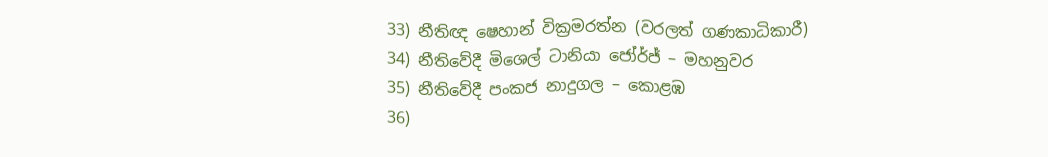33) නීතිඥ ෂෙහාන් වික්‍රමරත්න (වරලත් ගණකාධිකාරී)
34) නීතිවේදී මිශෙල් ටානියා ජෝර්ජ් – මහනුවර
35) නීතිවේදී පංකජ නාදුගල – කොළඹ
36)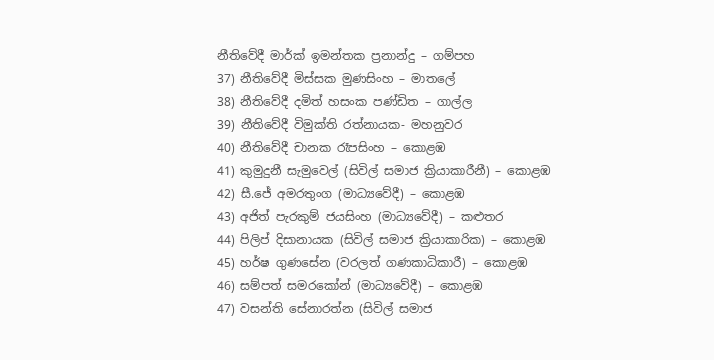නීතිවේදී මාර්ක් ඉමන්තක ප්‍රනාන්දු – ගම්පහ
37) නීතිවේදී මිස්සක මුණසිංහ – මාතලේ
38) නීතිවේදී දමිත් හසංක පණ්ඩිත – ගාල්ල
39) නීතිවේදී විමුක්ති රත්නායක- මහනුවර
40) නීතිවේදී චානක රෑපසිංහ – කොළඹ
41) කුමුදුනී සැමුවෙල් (සිවිල් සමාජ ක්‍රියාකාරීනී) – කොළඹ
42) සී.ජේ අමරතුංග (මාධ්‍යවේදී) – කොළඹ
43) අජිත් පැරකුම් ජයසිංහ (මාධ්‍යවේදී) – කළුතර
44) පිලිප් දිසානායක (සිවිල් සමාජ ක්‍රියාකාරික) – කොළඹ
45) හර්ෂ ගුණසේන (වරලත් ගණකාධිකාරී) – කොළඹ
46) සම්පත් සමරකෝන් (මාධ්‍යවේදී) – කොළඹ
47) වසන්ති සේනාරත්න (සිවිල් සමාජ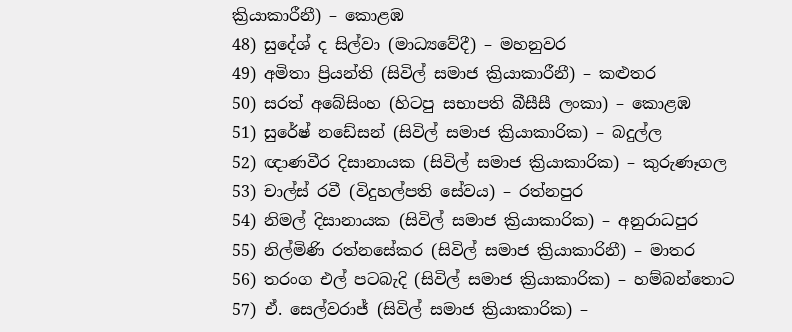ක්‍රියාකාරීනී) – කොළඹ
48) සුදේශ් ද සිල්වා (මාධ්‍යවේදී) – මහනුවර
49) අමිතා ප්‍රියන්ති (සිවිල් සමාජ ක්‍රියාකාරීනී) – කළුතර
50) සරත් අබේසිංහ (හිටපු සභාපති බීසීසී ලංකා) – කොළඹ
51) සුරේෂ් නඩේසන් (සිවිල් සමාජ ක්‍රියාකාරික) – බදුල්ල
52) ඥාණවීර දිසානායක (සිවිල් සමාජ ක්‍රියාකාරික) – කුරුණෑගල
53) චාල්ස් රවී (විදුහල්පති සේවය) – රත්නපුර
54) නිමල් දිසානායක (සිවිල් සමාජ ක්‍රියාකාරික) – අනුරාධපුර
55) නිල්මිණි රත්නසේකර (සිවිල් සමාජ ක්‍රියාකාරිනී) – මාතර
56) තරංග එල් පටබැදි (සිවිල් සමාජ ක්‍රියාකාරික) – හම්බන්තොට
57) ඒ. සෙල්වරාජ් (සිවිල් සමාජ ක්‍රියාකාරික) –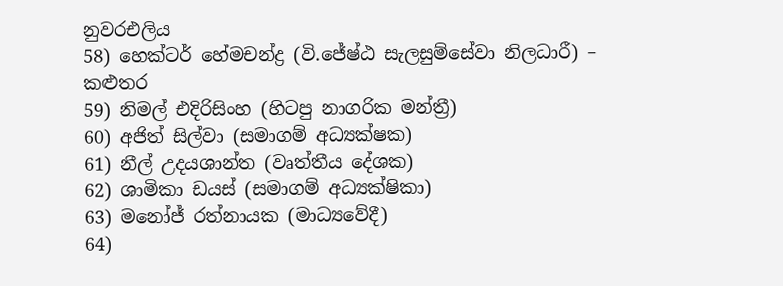නුවරඑලිය
58) හෙක්ටර් හේමචන්ද්‍ර (වි.ජේෂ්ඨ සැලසුම්සේවා නිලධාරී) – කළුතර
59) නිමල් එදිරිසිංහ (හිටපු නාගරික මන්ත්‍රී)
60) අජිත් සිල්වා (සමාගම් අධ්‍යක්ෂක)
61) නීල් උදයශාන්ත (වෘත්තීය දේශක)
62) ශාමිකා ඩයස් (සමාගම් අධ්‍යක්ෂිකා)
63) මනෝජ් රත්නායක (මාධ්‍යවේදී)
64)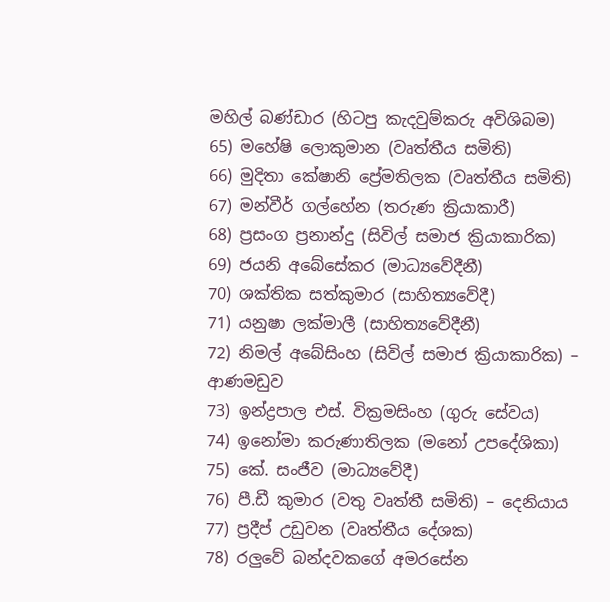මහිල් බණ්ඩාර (හිටපු කැදවුම්කරු අවිශිබම)
65) මහේෂි ලොකුමාන (වෘත්තීය සමිති)
66) මුදිතා කේෂානි ප්‍රේමතිලක (වෘත්තීය සමිති)
67) මන්වීර් ගල්හේන (තරුණ ක්‍රියාකාරී)
68) ප්‍රසංග ප්‍රනාන්දු (සිවිල් සමාජ ක්‍රියාකාරික)
69) ජයනි අබේසේකර (මාධ්‍යවේදීනී)
70) ශක්තික සත්කුමාර (සාහිත්‍යවේදී)
71) යනුෂා ලක්මාලී (සාහිත්‍යවේදීනී)
72) නිමල් අබේසිංහ (සිවිල් සමාජ ක්‍රියාකාරික) – ආණමඩුව
73) ඉන්ද්‍රපාල එස්. වික්‍රමසිංහ (ගුරු සේවය)
74) ඉනෝමා කරුණාතිලක (මනෝ උපදේශිකා)
75) කේ. සංජීව (මාධ්‍යවේදී)
76) පී.ඩී කුමාර (වතු වෘත්තී සමිති) – දෙනියාය
77) ප්‍රදීප් උඩුවන (වෘත්තීය දේශක)
78) රලුවේ බන්දවකගේ අමරසේන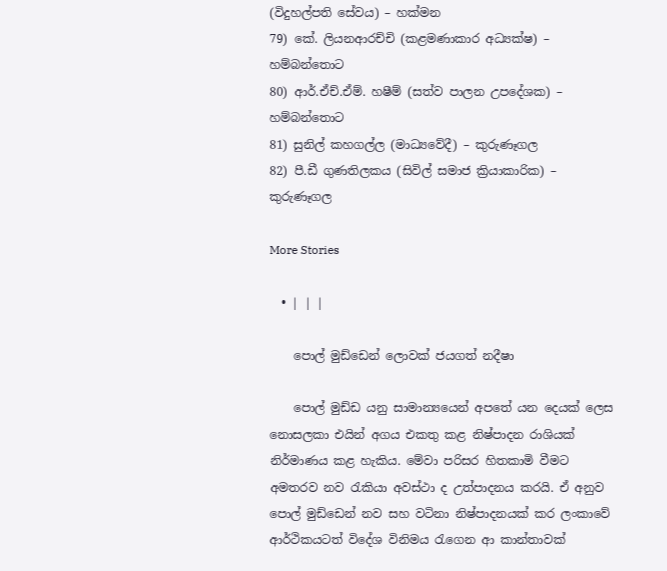(විදුහල්පති සේවය) – හක්මන
79) කේ. ලියනආරච්චි (කළමණාකාර අධ්‍යක්ෂ) – හම්බන්තොට
80) ආර්.ඒච්.ඒම්. හෂීම් (සත්ව පාලන උපදේශක) – හම්බන්තොට
81) සුනිල් කහගල්ල (මාධ්‍යවේදී) – කුරුණෑගල
82) පී.ඩී ගුණතිලකය (සිවිල් සමාජ ක්‍රියාකාරික) – කුරුණෑගල

More Stories

  • | | |

    පොල් මුඩ්ඩෙන් ලොවක් ජයගත් නදීෂා

    පොල් මුඩ්ඩ යනු සාමාන්‍යයෙන් අපතේ යන දෙයක් ලෙස නොසලකා එයින් අගය එකතු කළ නිෂ්පාදන රාශියක් නිර්මාණය කළ හැකිය. මේවා පරිසර හිතකාමි වීමට අමතරව නව රැකියා අවස්ථා ද උත්පාදනය කරයි. ඒ අනුව පොල් මුඩ්ඩෙන් නව සහ වටිනා නිෂ්පාදනයක් කර ලංකාවේ ආර්ථිකයටත් විදේශ විනිමය රැගෙන ආ කාන්තාවක්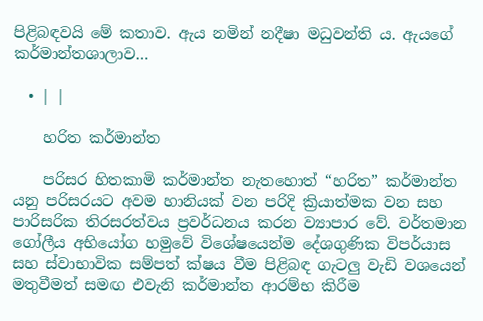පිළිබඳවයි මේ කතාව. ඇය නමින් නදීෂා මධුවන්ති ය. ඇයගේ කර්මාන්තශාලාව…

  • | |

    හරිත කර්මාන්ත

    පරිසර හිතකාමි කර්මාන්ත නැතහොත් “හරිත” කර්මාන්ත යනු පරිසරයට අවම හානියක් වන පරිදි ක්‍රියාත්මක වන සහ පාරිසරික තිරසරත්වය ප්‍රවර්ධනය කරන ව්‍යාපාර වේ. වර්තමාන ගෝලීය අභියෝග හමුවේ විශේෂයෙන්ම දේශගුණික විපර්යාස සහ ස්වාභාවික සම්පත් ක්ෂය වීම පිළිබඳ ගැටලු වැඩි වශයෙන් මතුවීමත් සමඟ එවැනි කර්මාන්ත ආරම්භ කිරීම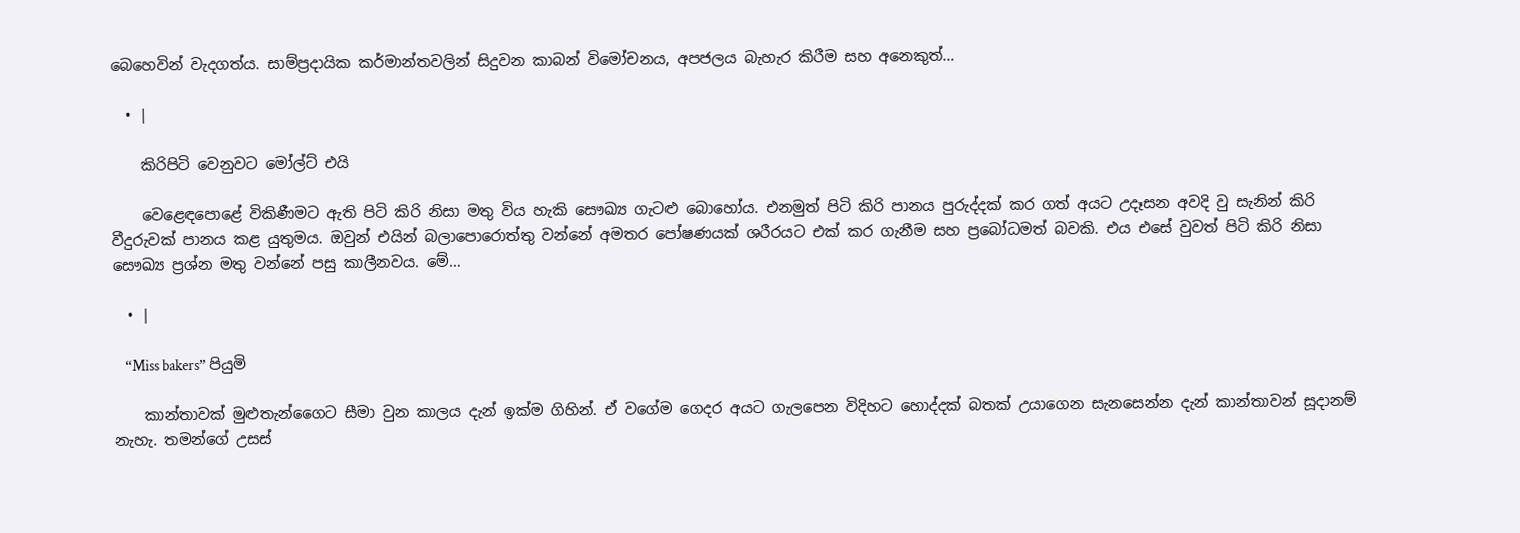බෙහෙවින් වැදගත්ය. සාම්ප්‍රදායික කර්මාන්තවලින් සිදුවන කාබන් විමෝචනය, අපජලය බැහැර කිරීම සහ අනෙකුත්…

  • |

    කිරිපිටි වෙනුවට මෝල්ට් එයි

    වෙළෙඳපොළේ විකිණීමට ඇති පිටි කිරි නිසා මතු විය හැකි සෞඛ්‍ය ගැටළු බොහෝය. එනමුත් පිටි කිරි පානය පුරුද්දක් කර ගත් අයට උදෑසන අවදි වු සැනින් කිරි වීදුරුවක් පානය කළ යුතුමය. ඔවුන් එයින් බලාපොරොත්තු වන්නේ අමතර පෝෂණයක් ශරීරයට එක් කර ගැනීම සහ ප්‍රබෝධමත් බවකි. එය එසේ වුවත් පිටි කිරි නිසා සෞඛ්‍ය ප්‍රශ්න මතු වන්නේ පසු කාලීනවය. මේ…

  • |

    “Miss bakers” පියුමි

    කාන්තාවක් මුළුතැන්ගෛට සීමා වුන කාලය දැන් ඉක්ම ගිහින්. ඒ වගේම ගෙදර අයට ගැලපෙන විදිහට හොද්දක් බතක් උයාගෙන සැනසෙන්න දැන් කාන්තාවන් සූදානම් නැහැ. තමන්ගේ උසස්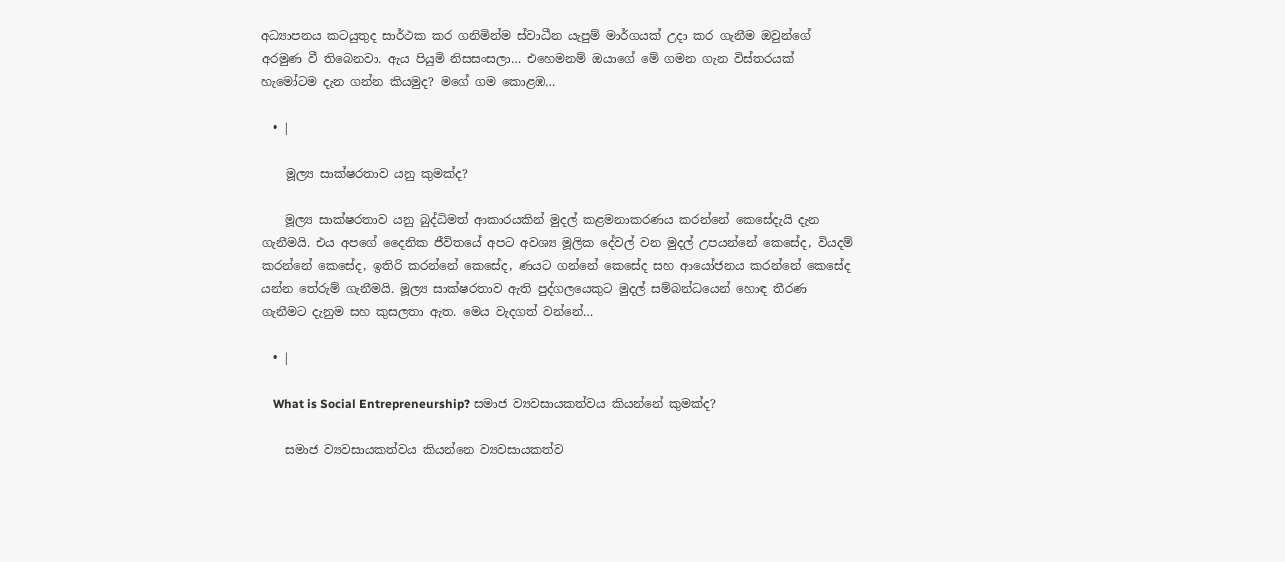අධ්‍යාපනය කටයුතුද සාර්ථක කර ගනිමින්ම ස්වාධීන යැපුම් මාර්ගයක් උදා කර ගැනීම ඔවුන්ගේ අරමුණ වී තිබෙනවා. ඇය පියුමි නිසසංසලා… එහෙමනම් ඔයාගේ මේ ගමන ගැන විස්තරයක් හැමෝටම දැන ගන්න කියමුද? මගේ ගම කොළඹ…

  • |

    මූල්‍ය සාක්ෂරතාව යනු කුමක්ද?

    මූල්‍ය සාක්ෂරතාව යනු බුද්ධිමත් ආකාරයකින් මුදල් කළමනාකරණය කරන්නේ කෙසේදැයි දැන ගැනීමයි. එය අපගේ දෛනික ජීවිතයේ අපට අවශ්‍ය මූලික දේවල් වන මුදල් උපයන්නේ කෙසේද, වියදම් කරන්නේ කෙසේද, ඉතිරි කරන්නේ කෙසේද, ණයට ගන්නේ කෙසේද සහ ආයෝජනය කරන්නේ කෙසේද යන්න තේරුම් ගැනීමයි. මූල්‍ය සාක්ෂරතාව ඇති පුද්ගලයෙකුට මුදල් සම්බන්ධයෙන් හොඳ තීරණ ගැනීමට දැනුම සහ කුසලතා ඇත. මෙය වැදගත් වන්නේ…

  • |

    What is Social Entrepreneurship? සමාජ ව්‍යවසායකත්වය කියන්නේ කුමක්ද?

    සමාජ ව්‍යවසායකත්වය කියන්නෙ ව්‍යවසායකත්ව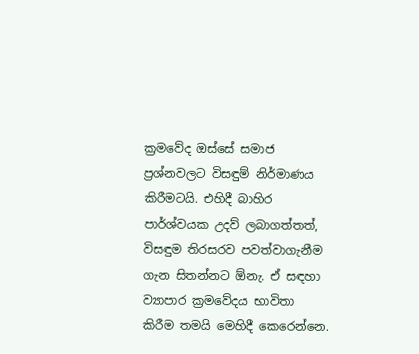ක්‍රමවේද ඔස්සේ සමාජ ප්‍රශ්නවලට විසඳුම් නිර්මාණය කිරීමටයි. එහිදී බාහිර පාර්ශ්වයක උදව් ලබාගත්තත්, විසඳුම තිරසරව පවත්වාගැනීම ගැන සිතන්නට ඕනැ. ඒ සඳහා ව්‍යාපාර ක්‍රමවේදය භාවිතා කිරීම තමයි මෙහිදී කෙරෙන්නෙ.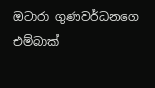ඔටාරා ගුණවර්ධනගෙ එම්බාක්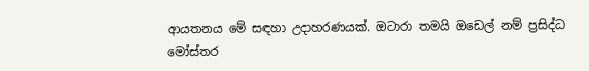ආයතනය මේ සඳහා උදාහරණයක්. ඔටාරා තමයි ඔඩෙල් නම් ප්‍රසිද්ධ මෝස්තර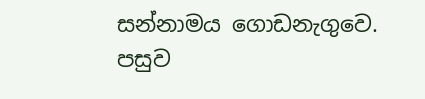සන්නාමය ගොඩනැගුවෙ. පසුව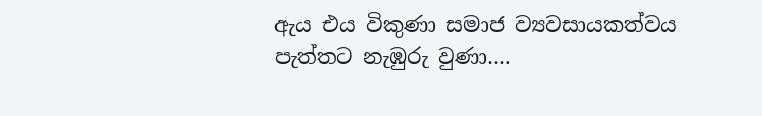ඇය එය විකුණා සමාජ ව්‍යවසායකත්වය පැත්තට නැඹුරු වුණා….